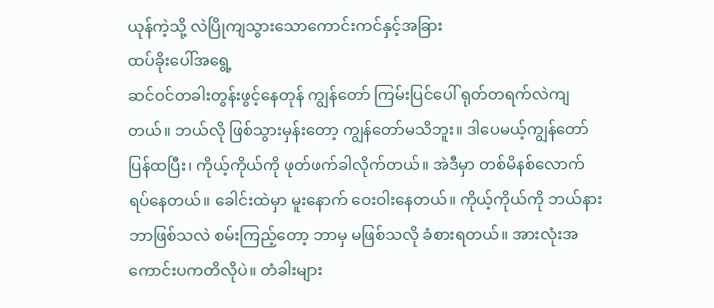ယုန်ကဲ့သို့ လဲပြိုကျသွားသောကောင်းကင်နှင့်အခြား
ထပ်ခိုးပေါ်အရွေ့
ဆင်ဝင်တခါးတွန်းဖွင့်နေတုန် ကျွန်တော် ကြမ်းပြင်ပေါ် ရုတ်တရက်လဲကျတယ်။ ဘယ်လို ဖြစ်သွားမှန်းတော့ ကျွန်တော်မသိဘူး။ ဒါပေမယ့်ကျွန်တော် ပြန်ထပြီး၊ ကိုယ့်ကိုယ်ကို ဖုတ်ဖက်ခါလိုက်တယ်။ အဲဒီမှာ တစ်မိနစ်လောက် ရပ်နေတယ်။ ခေါင်းထဲမှာ မူးနောက် ဝေးဝါးနေတယ်။ ကိုယ့်ကိုယ်ကို ဘယ်နားဘာဖြစ်သလဲ စမ်းကြည့်တော့ ဘာမှ မဖြစ်သလို ခံစားရတယ်။ အားလုံးအကောင်းပကတိလိုပဲ။ တံခါးများ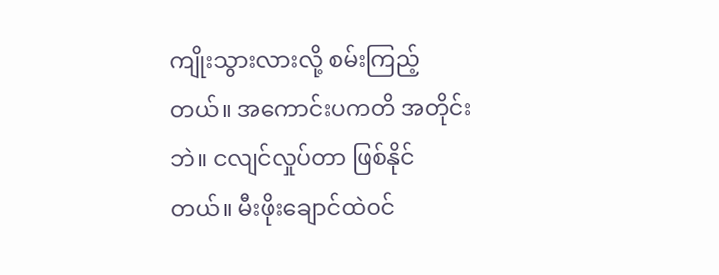ကျိုးသွားလားလို့ စမ်းကြည့်တယ်။ အကောင်းပကတိ အတိုင်းဘဲ။ ငလျင်လှုပ်တာ ဖြစ်နိုင်တယ်။ မီးဖိုးချောင်ထဲ၀င်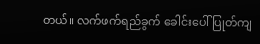တယ်။ လက်ဖက်ရည်ခွက် ခေါင်းပေါ် ပြုတ်ကျ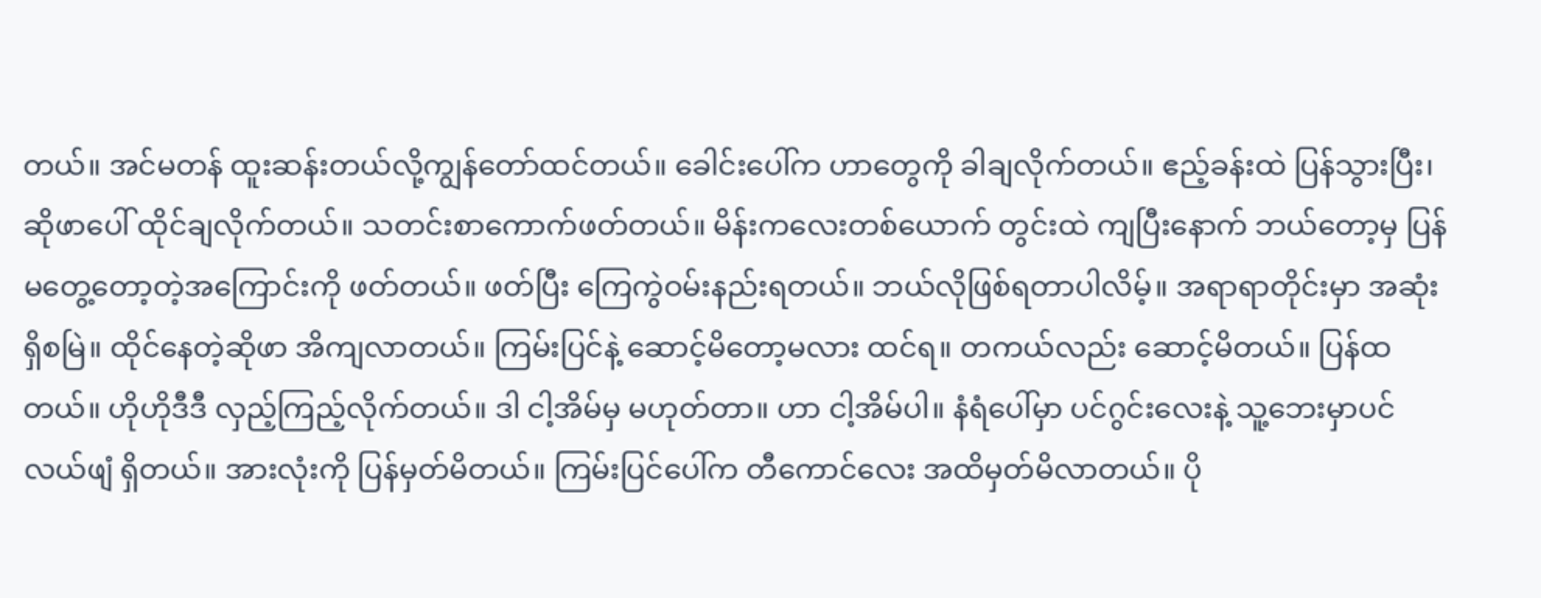တယ်။ အင်မတန် ထူးဆန်းတယ်လို့ကျွန်တော်ထင်တယ်။ ခေါင်းပေါ်က ဟာတွေကို ခါချလိုက်တယ်။ ဧည့်ခန်းထဲ ပြန်သွားပြီး၊ ဆိုဖာပေါ် ထိုင်ချလိုက်တယ်။ သတင်းစာကောက်ဖတ်တယ်။ မိန်းကလေးတစ်ယောက် တွင်းထဲ ကျပြီးနောက် ဘယ်တော့မှ ပြန်မတွေ့တော့တဲ့အကြောင်းကို ဖတ်တယ်။ ဖတ်ပြီး ကြေကွဲဝမ်းနည်းရတယ်။ ဘယ်လိုဖြစ်ရတာပါလိမ့်။ အရာရာတိုင်းမှာ အဆုံးရှိစမြဲ။ ထိုင်နေတဲ့ဆိုဖာ အိကျလာတယ်။ ကြမ်းပြင်နဲ့ ဆောင့်မိတော့မလား ထင်ရ။ တကယ်လည်း ဆောင့်မိတယ်။ ပြန်ထတယ်။ ဟိုဟိုဒီဒီ လှည့်ကြည့်လိုက်တယ်။ ဒါ ငါ့အိမ်မှ မဟုတ်တာ။ ဟာ ငါ့အိမ်ပါ။ နံရံပေါ်မှာ ပင်ဂွင်းလေးနဲ့ သူ့ဘေးမှာပင်လယ်ဖျံ ရှိတယ်။ အားလုံးကို ပြန်မှတ်မိတယ်။ ကြမ်းပြင်ပေါ်က တီကောင်လေး အထိမှတ်မိလာတယ်။ ပို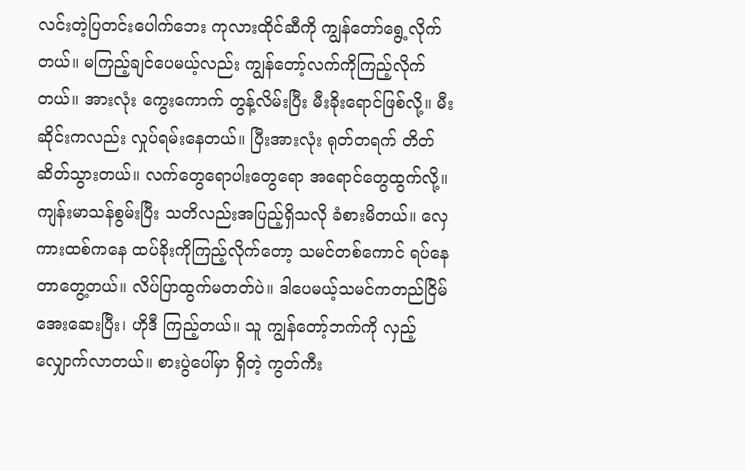လင်းတဲ့ပြတင်းပေါက်ဘေး ကုလားထိုင်ဆီကို ကျွန်တော်ရွေ့လိုက်တယ်။ မကြည့်ချင်ပေမယ့်လည်း ကျွန်တော့်လက်ကိုကြည့်လိုက်တယ်။ အားလုံး ကွေးကောက် တွန့်လိမ်းပြီး မီးခိုးရောင်ဖြစ်လို့။ မီးဆိုင်းကလည်း လှုပ်ရမ်းနေတယ်။ ပြီးအားလုံး ရုတ်တရက် တိတ်ဆိတ်သွားတယ်။ လက်တွေရောပါးတွေရော အရောင်တွေထွက်လို့။ ကျန်းမာသန်စွမ်းပြီး သတိလည်းအပြည့်ရှိသလို ခံစားမိတယ်။ လှေကားထစ်ကနေ ထပ်ခိုးကိုကြည့်လိုက်တော့ သမင်တစ်ကောင် ရပ်နေတာတွေ့တယ်။ လိပ်ပြာထွက်မတတ်ပဲ။ ဒါပေမယ့်သမင်ကတည်ငြိမ်အေးဆေးပြီး၊ ဟိုဒီ ကြည့်တယ်။ သူ ကျွန်တော့်ဘက်ကို လှည့်လျှောက်လာတယ်။ စားပွဲပေါ်မှာ ရှိတဲ့ ကွတ်ကီး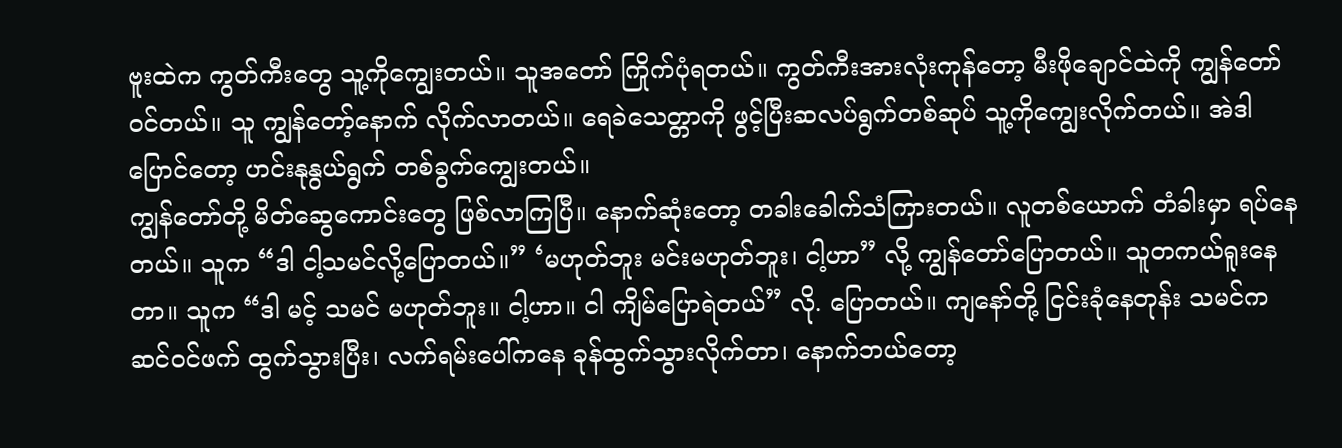ဗူးထဲက ကွတ်ကီးတွေ သူ့ကိုကျွေးတယ်။ သူအတော် ကြိုက်ပုံရတယ်။ ကွတ်ကီးအားလုံးကုန်တော့ မီးဖိုချောင်ထဲကို ကျွန်တော်၀င်တယ်။ သူ ကျွန်တော့်နောက် လိုက်လာတယ်။ ရေခဲသေတ္တာကို ဖွင့်ပြီးဆလပ်ရွက်တစ်ဆုပ် သူ့ကိုကျွေးလိုက်တယ်။ အဲဒါပြောင်တော့ ဟင်းနုနွယ်ရွက် တစ်ခွက်ကျွေးတယ်။
ကျွန်တော်တို့ မိတ်ဆွေကောင်းတွေ ဖြစ်လာကြပြီ။ နောက်ဆုံးတော့ တခါးခေါက်သံကြားတယ်။ လူတစ်ယောက် တံခါးမှာ ရပ်နေတယ်။ သူက “ဒါ ငါ့သမင်လို့ပြောတယ်။” ‘မဟုတ်ဘူး မင်းမဟုတ်ဘူး၊ ငါ့ဟာ” လို့ ကျွန်တော်ပြောတယ်။ သူတကယ်ရူးနေတာ။ သူက “ဒါ မင့် သမင် မဟုတ်ဘူး။ ငါ့ဟာ။ ငါ ကျိမ်ပြောရဲတယ်” လို. ပြောတယ်။ ကျနော်တို့ ငြင်းခုံနေတုန်း သမင်က ဆင်၀င်ဖက် ထွက်သွားပြီး၊ လက်ရမ်းပေါ်ကနေ ခုန်ထွက်သွားလိုက်တာ၊ နောက်ဘယ်တော့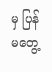မှ ပြန် မတွေ့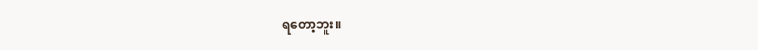ရတော့ဘူး။